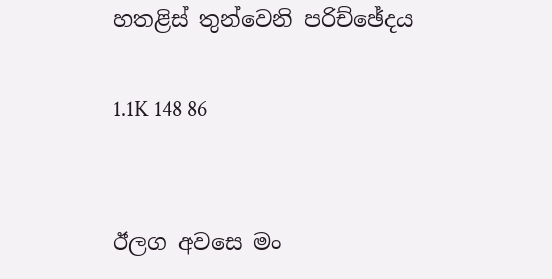හතළිස් තුන්වෙනි පරිච්ඡේදය

1.1K 148 86


ඊලග අවසෙ මං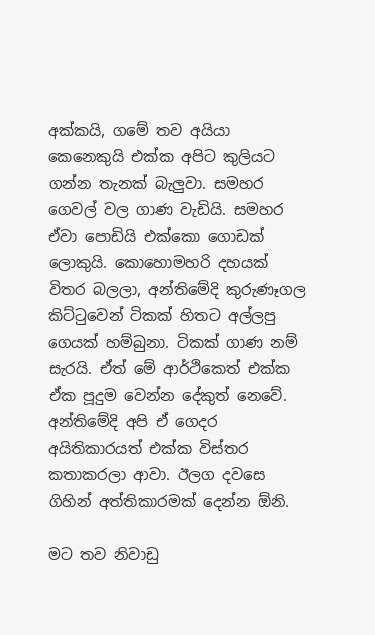අක්කයි, ගමේ තව අයියා කෙනෙකුයි එක්ක අපිට කුලියට ගන්න තැනක් බැලුවා. සමහර ගෙවල් වල ගාණ වැඩියි. සමහර ඒවා පොඩියි එක්කො ගොඩක් ලොකුයි. කොහොමහරි දහයක් විතර බලලා, අන්තිමේදි කුරුණෑගල කිට්ටුවෙන් ටිකක් හිතට අල්ලපු ගෙයක් හම්බුනා. ටිකක් ගාණ නම් සැරයි. ඒත් මේ ආර්ථිකෙත් එක්ක ඒක පූදුම වෙන්න දේකුත් නෙවේ. අන්තිමේදි අපි ඒ ගෙදර අයිතිකාරයත් එක්ක විස්තර කතාකරලා ආවා. ඊලග දවසෙ ගිහින් අත්තිකාරමක් දෙන්න ඕනි.

මට තව නිවාඩු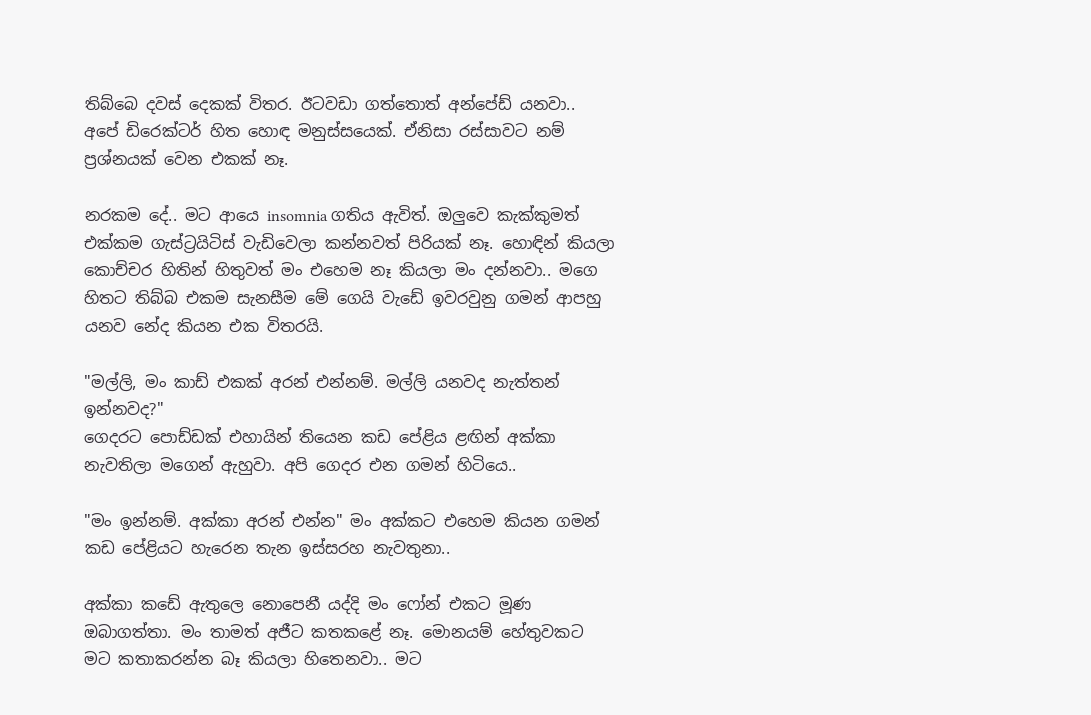තිබ්බෙ දවස් දෙකක් විතර. ඊටවඩා ගත්තොත් අන්පේඩ් යනවා.. අපේ ඩිරෙක්ටර් හිත හොඳ මනුස්සයෙක්. ඒනිසා රස්සාවට නම් ප්‍රශ්නයක් වෙන එකක් නෑ.

නරකම දේ.. මට ආයෙ insomnia ගතිය ඇවිත්. ඔලුවෙ කැක්කුමත් එක්කම ගැස්ට්‍රයිටිස් වැඩිවෙලා කන්නවත් පිරියක් නෑ. හොඳින් කියලා කොච්චර හිතින් හිතුවත් මං එහෙම නෑ කියලා මං දන්නවා.. මගෙ හිතට තිබ්බ එකම සැනසීම මේ ගෙයි වැඩේ ඉවරවුනු ගමන් ආපහු යනව නේද කියන එක විතරයි.

"මල්ලි, මං කාඩ් එකක් අරන් එන්නම්. මල්ලි යනවද නැත්තන් ඉන්නවද?"
ගෙදරට පොඩ්ඩක් එහායින් තියෙන කඩ පේළිය ළඟින් අක්කා නැවතිලා මගෙන් ඇහුවා. අපි ගෙදර එන ගමන් හිටියෙ..

"මං ඉන්නම්. අක්කා අරන් එන්න" මං අක්කට එහෙම කියන ගමන් කඩ පේළියට හැරෙන තැන ඉස්සරහ නැවතුනා..

අක්කා කඩේ ඇතුලෙ නොපෙනී යද්දි මං ෆෝන් එකට මූණ ඔබාගත්තා. මං තාමත් අජීට කතකළේ නෑ. මොනයම් හේතුවකට මට කතාකරන්න බෑ කියලා හිතෙනවා.. මට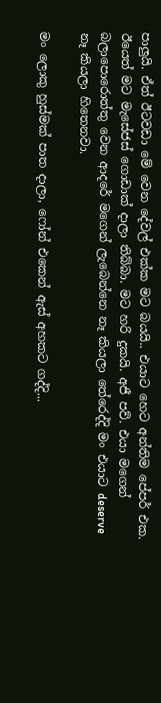පාලුයි. ඒත් ඊටවඩා මේ වෙන දේවල් එක්ක මට බයයි.. එයාට හෙට අන්තිම පේපර් එක. ඊයෙත් මට මැසේජස් ගොඩාක් දාලා තිබ්බා. මට හරි දුකයි. අජී පව්. එයා මගෙන් බලාපොරොත්තු වෙන ආදරේ මගෙන් ලැබෙන්නෙ නෑ කියලා තේරෙද්දි මං එයාට deserve නෑ කියලා හිතෙනවා.

මං ලොකු හුස්මක් පාත දාලා, ෆෝන් එකෙන් ඇස් අහකට ගද්දි...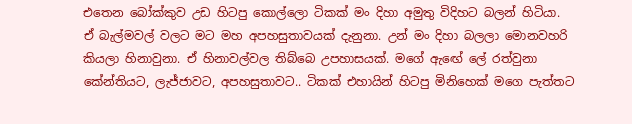එතෙන බෝක්කුව උඩ හිටපු කොල්ලො ටිකක් මං දිහා අමුතු විදිහට බලන් හිටියා. ඒ බැල්මවල් වලට මට මහ අපහසුතාවයක් දැනුනා. උන් මං දිහා බලලා මොනවහරි කියලා හිනාවුනා. ඒ හිනාවල්වල තිබ්බෙ උපහාසයක්. මගේ ඇඟේ ලේ රත්වුනා කේන්තියට, ලැජ්ජාවට, අපහසුතාවට.. ටිකක් එහායින් හිටපු මිනිහෙක් මගෙ පැත්තට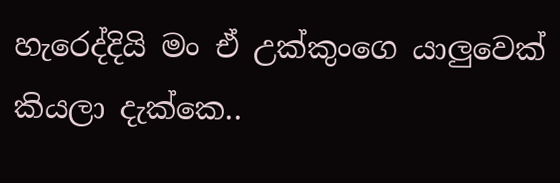හැරෙද්දියි මං ඒ උක්කුංගෙ යාලුවෙක් කියලා දැක්කෙ..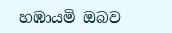හඹායමි ඔබව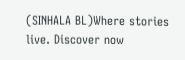(SINHALA BL)Where stories live. Discover now